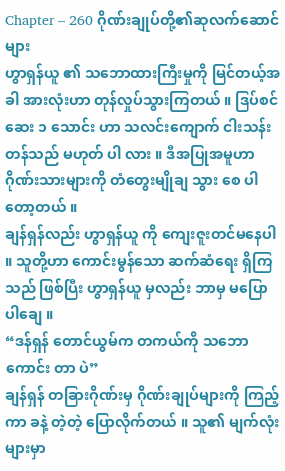Chapter – 260 ဂိုဏ်းချုပ်တို့၏ဆုလက်ဆောင်များ
ဟွာရှန်ယူ ၏ သဘောထားကြီးမှုကို မြင်တယ့်အခါ အားလုံးဟာ တုန်လှုပ်သွားကြတယ် ။ ဒြပ်စင်ဆေး ၁ သောင်း ဟာ သလင်းကျောက် ငါးသန်းတန်သည် မဟုတ် ပါ လား ။ ဒီအပြုအမူဟာ ဂိုဏ်းသားများကို တံတွေးမျိုချ သွား စေ ပါတော့တယ် ။
ချန်ရှန်လည်း ဟွာရှန်ယူ ကို ကျေးဇူးတင်မနေပါ ။ သူတို့ဟာ ကောင်းမွန်သော ဆက်ဆံရေး ရှိကြသည် ဖြစ်ပြီး ဟွာရှန်ယူ မှလည်း ဘာမှ မပြောပါချေ ။
“ဒန်ရှန် တောင်ယွမ်က တကယ်ကို သဘောကောင်း တာ ပဲ”
ချန်ရှန် တခြားဂိုဏ်းမှ ဂိုဏ်းချုပ်များကို ကြည့်ကာ ခနဲ့ တဲ့တဲ့ ပြောလိုက်တယ် ။ သူ၏ မျက်လုံးများမှာ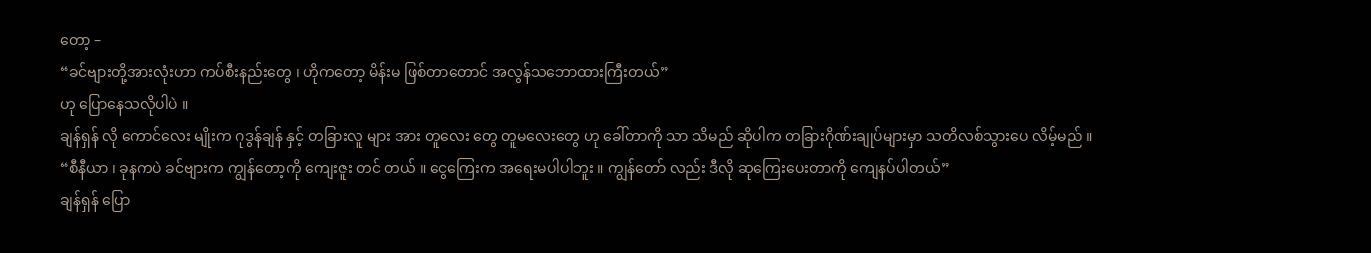တော့ –
“ခင်ဗျားတို့အားလုံးဟာ ကပ်စီးနည်းတွေ ၊ ဟိုကတော့ မိန်းမ ဖြစ်တာတောင် အလွန်သဘောထားကြီးတယ်”
ဟု ပြောနေသလိုပါပဲ ။
ချန်ရှန် လို ကောင်လေး မျိုးက ဂုဒွန်ချန် နှင့် တခြားလူ များ အား တူလေး တွေ တူမလေးတွေ ဟု ခေါ်တာကို သာ သိမည် ဆိုပါက တခြားဂိုဏ်းချုပ်များမှာ သတိလစ်သွားပေ လိမ့်မည် ။
“စီနီယာ ၊ ခုနကပဲ ခင်ဗျားက ကျွန်တော့ကို ကျေးဇူး တင် တယ် ။ ငွေကြေးက အရေးမပါပါဘူး ။ ကျွန်တော် လည်း ဒီလို ဆုကြေးပေးတာကို ကျေနပ်ပါတယ်”
ချန်ရှန် ပြော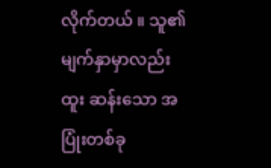လိုက်တယ် ။ သူ၏ မျက်နှာမှာလည်း ထူး ဆန်းသော အပြုံးတစ်ခု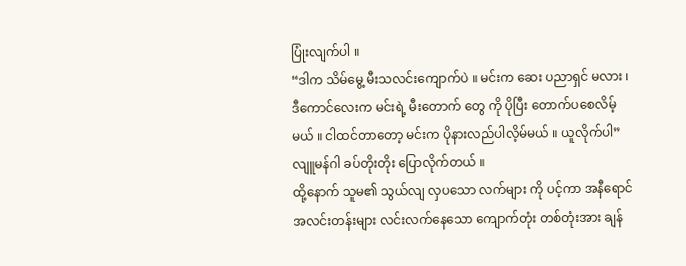ပြုံးလျက်ပါ ။
“ဒါက သိမ်မွေ့ မီးသလင်းကျောက်ပဲ ။ မင်းက ဆေး ပညာရှင် မလား ၊ ဒီကောင်လေးက မင်းရဲ့ မီးတောက် တွေ ကို ပိုပြီး တောက်ပစေလိမ့်မယ် ။ ငါထင်တာတော့ မင်းက ပိုနားလည်ပါလိ့မ်မယ် ။ ယူလိုက်ပါ”
လျူမန်ဂါ ခပ်တိုးတိုး ပြောလိုက်တယ် ။
ထို့နောက် သူမ၏ သွယ်လျ လှပသော လက်များ ကို ပင့်ကာ အနီရောင် အလင်းတန်းများ လင်းလက်နေသော ကျောက်တုံး တစ်တုံးအား ချန်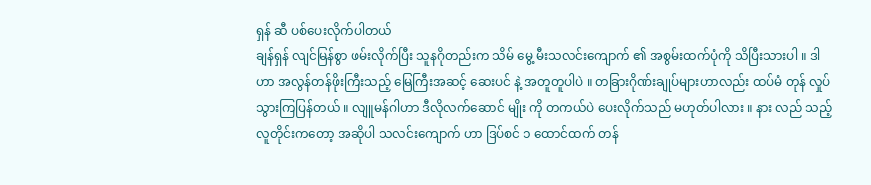ရှန် ဆီ ပစ်ပေးလိုက်ပါတယ်
ချန်ရှန် လျင်မြန်စွာ ဖမ်းလိုက်ပြီး သူနဂိုတည်းက သိမ် မွေ့ မီးသလင်းကျောက် ၏ အစွမ်းထက်ပုံကို သိပြီးသားပါ ။ ဒါဟာ အလွန်တန်ဖိုးကြီးသည့် မြေကြီးအဆင့် ဆေးပင် နဲ့ အတူတူပါပဲ ။ တခြားဂိုဏ်းချုပ်များဟာလည်း ထပ်မံ တုန် လှုပ်သွားကြပြန်တယ် ။ လျူမန်ဂါဟာ ဒီလိုလက်ဆောင် မျိုး ကို တကယ်ပဲ ပေးလိုက်သည် မဟုတ်ပါလား ။ နား လည် သည့် လူတိုင်းကတော့ အဆိုပါ သလင်းကျောက် ဟာ ဒြပ်စင် ၁ ထောင်ထက် တန်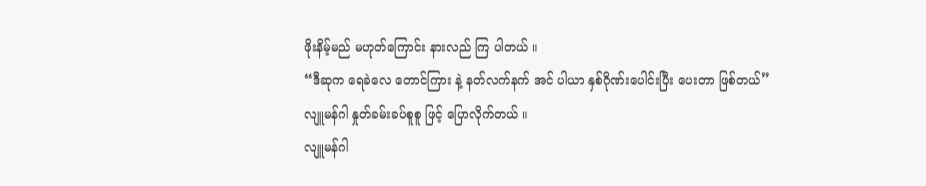ဖိုးနိမ့်မည် မဟုတ်ကြောင်း နားလည် ကြ ပါတယ် ။
“ဒီဆုက ရေခဲလေ တောင်ကြား နဲ့ နတ်လက်နက် အင် ပါယာ နှစ်ဂိုဏ်းပေါင်းပြီး ပေးတာ ဖြစ်တယ်”
လျူမန်ဂါ နှုတ်ခမ်းခပ်စူစူ ဖြင့် ပြောလိုက်တယ် ။
လျူမန်ဂါ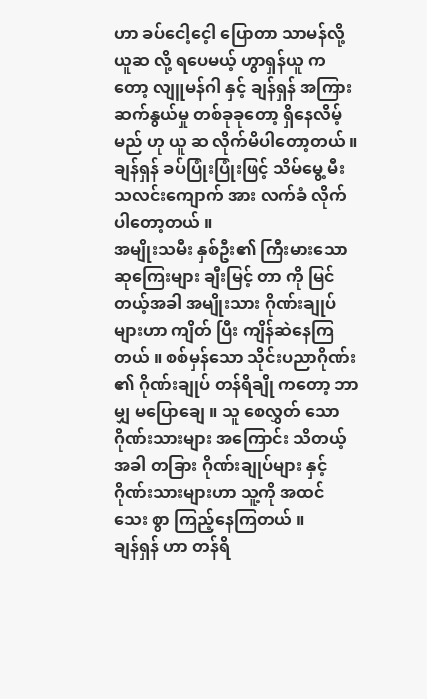ဟာ ခပ်ငေါ့ငေ့ါ ပြောတာ သာမန်လို့ ယူဆ လို့ ရပေမယ့် ဟွာရှန်ယူ ကတော့ လျူမန်ဂါ နှင့် ချန်ရှန် အကြား ဆက်နွယ်မှု တစ်ခုခုတော့ ရှိနေလိမ့်မည် ဟု ယူ ဆ လိုက်မိပါတော့တယ် ။
ချန်ရှန် ခပ်ပြုံးပြုံးဖြင့် သိမ်မွေ့ မီးသလင်းကျောက် အား လက်ခံ လိုက်ပါတော့တယ် ။
အမျိုးသမီး နှစ်ဦး၏ ကြီးမားသော ဆုကြေးများ ချီးမြင့် တာ ကို မြင်တယ့်အခါ အမျိုးသား ဂိုဏ်းချုပ်များဟာ ကျိတ် ပြီး ကျိန်ဆဲနေကြတယ် ။ စစ်မှန်သော သိုင်းပညာဂိုဏ်း ၏ ဂိုဏ်းချုပ် တန်ရိချို ကတော့ ဘာမျှ မပြောချေ ။ သူ စေလွှတ် သော ဂိုဏ်းသားများ အကြောင်း သိတယ့်အခါ တခြား ဂိုဏ်းချုပ်များ နှင့် ဂိုဏ်းသားများဟာ သူ့ကို အထင် သေး စွာ ကြည့်နေကြတယ် ။
ချန်ရှန် ဟာ တန်ရိ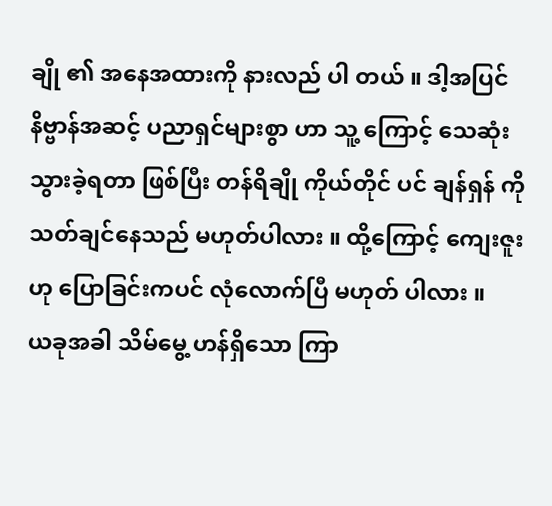ချို ၏ အနေအထားကို နားလည် ပါ တယ် ။ ဒါ့အပြင် နိဗ္ဗာန်အဆင့် ပညာရှင်များစွာ ဟာ သူ့ ကြောင့် သေဆုံးသွားခဲ့ရတာ ဖြစ်ပြီး တန်ရိချို ကိုယ်တိုင် ပင် ချန်ရှန် ကို သတ်ချင်နေသည် မဟုတ်ပါလား ။ ထို့ကြောင့် ကျေးဇူး ဟု ပြောခြင်းကပင် လုံလောက်ပြီ မဟုတ် ပါလား ။
ယခုအခါ သိမ်မွေ့ ဟန်ရှိသော ကြာ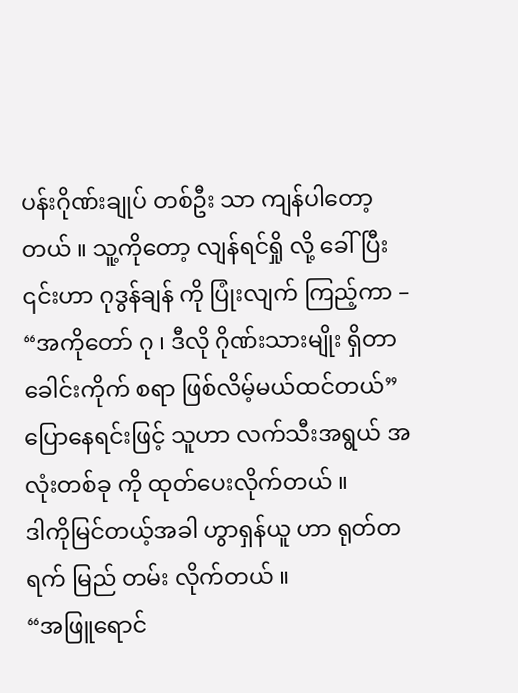ပန်းဂိုဏ်းချုပ် တစ်ဦး သာ ကျန်ပါတော့တယ် ။ သူ့ကိုတော့ လျန်ရင်ရှို လို့ ခေါ်ပြီး ၎င်းဟာ ဂုဒွန်ချန် ကို ပြုံးလျက် ကြည့်ကာ –
“အကိုတော် ဂု ၊ ဒီလို ဂိုဏ်းသားမျိုး ရှိတာ ခေါင်းကိုက် စရာ ဖြစ်လိမ့်မယ်ထင်တယ်”
ပြောနေရင်းဖြင့် သူဟာ လက်သီးအရွယ် အလုံးတစ်ခု ကို ထုတ်ပေးလိုက်တယ် ။
ဒါကိုမြင်တယ့်အခါ ဟွာရှန်ယူ ဟာ ရုတ်တရက် မြည် တမ်း လိုက်တယ် ။
“အဖြူရောင်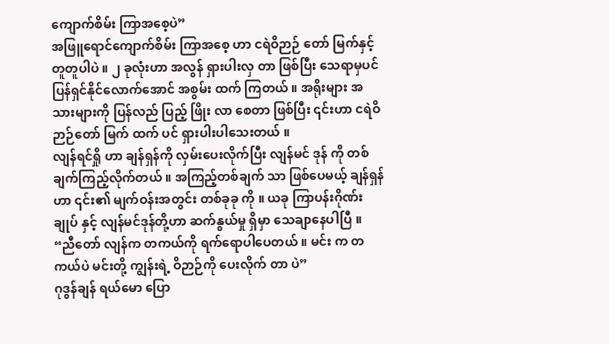ကျောက်စိမ်း ကြာအစေ့ပဲ”
အဖြူရောင်ကျောက်စိမ်း ကြာအစေ့ ဟာ ငရဲဝိဉာဉ် တော် မြက်နှင့် တူတူပါပဲ ။ ၂ ခုလုံးဟာ အလွန် ရှားပါးလှ တာ ဖြစ်ပြီး သေရာမှပင် ပြန်ရှင်နိုင်လောက်အောင် အစွမ်း ထက် ကြတယ် ။ အရိုးများ အသားများကို ပြန်လည် ပြည့် ဖြိုး လာ စေတာ ဖြစ်ပြီး ၎င်းဟာ ငရဲဝိဉာဉ်တော် မြက် ထက် ပင် ရှားပါးပါသေးတယ် ။
လျန်ရင်ရှို ဟာ ချန်ရှန်ကို လှမ်းပေးလိုက်ပြီး လျန်မင် ဒုန် ကို တစ်ချက်ကြည့်လိုက်တယ် ။ အကြည့်တစ်ချက် သာ ဖြစ်ပေမယ့် ချန်ရှန် ဟာ ၎င်း၏ မျက်ဝန်းအတွင်း တစ်ခုခု ကို ။ ယခု ကြာပန်းဂိုဏ်းချုပ် နှင့် လျန်မင်ဒုန်တို့ဟာ ဆက်နွယ်မှု ရှိမှာ သေချာနေပါပြီ ။
“ညီတော် လျန်က တကယ်ကို ရက်ရောပါပေတယ် ။ မင်း က တကယ်ပဲ မင်းတို့ ကျွန်းရဲ့ ဝိဉာဉ်ကို ပေးလိုက် တာ ပဲ”
ဂုဒွန်ချန် ရယ်မော ပြော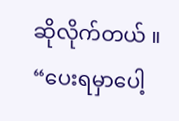ဆိုလိုက်တယ် ။
“ပေးရမှာပေါ့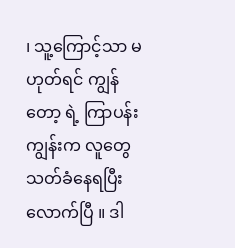၊ သူ့ကြောင့်သာ မဟုတ်ရင် ကျွန်တော့ ရဲ့ ကြာပန်းကျွန်းက လူတွေ သတ်ခံနေရပြီးလောက်ပြီ ။ ဒါ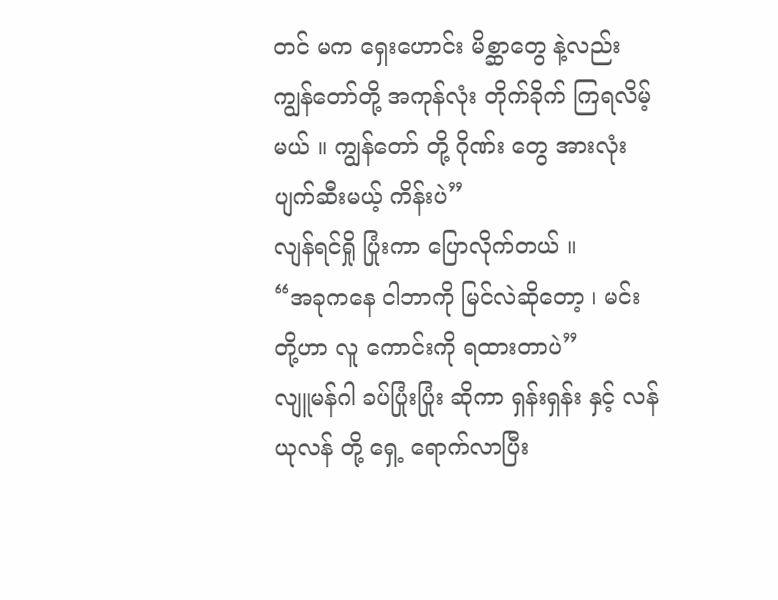တင် မက ရှေးဟောင်း မိစ္ဆာတွေ နဲ့လည်း ကျွန်တော်တို့ အကုန်လုံး တိုက်ခိုက် ကြရလိမ့်မယ် ။ ကျွန်တော် တို့ ဂိုဏ်း တွေ အားလုံး ပျက်ဆီးမယ့် ကိန်းပဲ”
လျန်ရင်ရှို ပြုံးကာ ပြောလိုက်တယ် ။
“အခုကနေ ငါဘာကို မြင်လဲဆိုတော့ ၊ မင်းတို့ဟာ လူ ကောင်းကို ရထားတာပဲ”
လျူမန်ဂါ ခပ်ပြုံးပြုံး ဆိုကာ ရှန်းရှန်း နှင့် လန်ယုလန် တို့ ရှေ့ ရောက်လာပြီး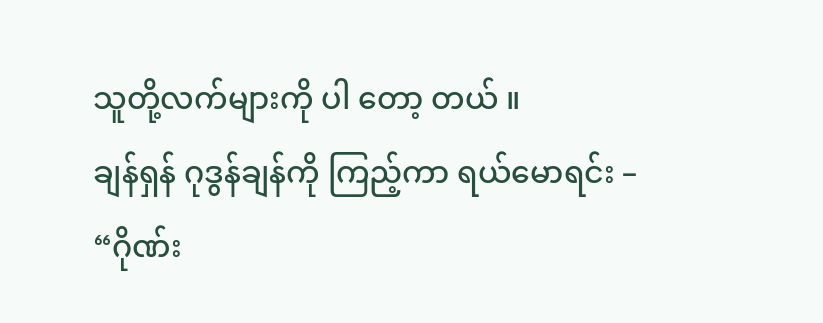သူတို့လက်များကို ပါ တော့ တယ် ။
ချန်ရှန် ဂုဒွန်ချန်ကို ကြည့်ကာ ရယ်မောရင်း –
“ဂိုဏ်း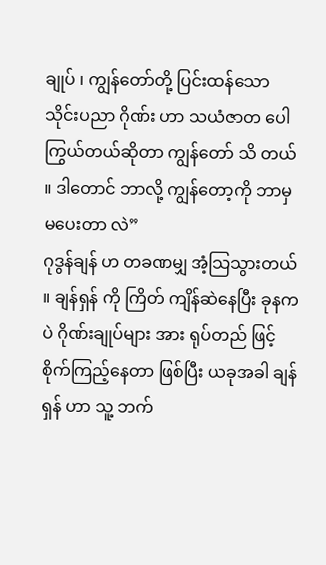ချုပ် ၊ ကျွန်တော်တို့ ပြင်းထန်သော သိုင်းပညာ ဂိုဏ်း ဟာ သယံဇာတ ပေါကြွယ်တယ်ဆိုတာ ကျွန်တော် သိ တယ် ။ ဒါတောင် ဘာလို့ ကျွန်တော့ကို ဘာမှ မပေးတာ လဲ”
ဂုဒွန်ချန် ဟ တခဏမျှ အံ့သြသွားတယ် ။ ချန်ရှန် ကို ကြိတ် ကျိန်ဆဲနေပြီး ခုနကပဲ ဂိုဏ်းချုပ်များ အား ရုပ်တည် ဖြင့် စိုက်ကြည့်နေတာ ဖြစ်ပြီး ယခုအခါ ချန်ရှန် ဟာ သူ့ ဘက်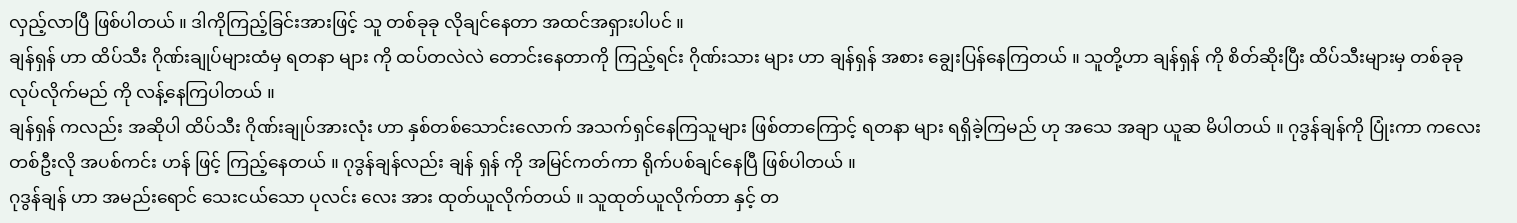လှည့်လာပြီ ဖြစ်ပါတယ် ။ ဒါကိုကြည့်ခြင်းအားဖြင့် သူ တစ်ခုခု လိုချင်နေတာ အထင်အရှားပါပင် ။
ချန်ရှန် ဟာ ထိပ်သီး ဂိုဏ်းချုပ်များထံမှ ရတနာ များ ကို ထပ်တလဲလဲ တောင်းနေတာကို ကြည့်ရင်း ဂိုဏ်းသား များ ဟာ ချန်ရှန် အစား ချွေးပြန်နေကြတယ် ။ သူတို့ဟာ ချန်ရှန် ကို စိတ်ဆိုးပြီး ထိပ်သီးများမှ တစ်ခုခုလုပ်လိုက်မည် ကို လန့်နေကြပါတယ် ။
ချန်ရှန် ကလည်း အဆိုပါ ထိပ်သီး ဂိုဏ်းချုပ်အားလုံး ဟာ နှစ်တစ်သောင်းလောက် အသက်ရှင်နေကြသူများ ဖြစ်တာကြောင့် ရတနာ များ ရရှိခဲ့ကြမည် ဟု အသေ အချာ ယူဆ မိပါတယ် ။ ဂုဒွန်ချန်ကို ပြုံးကာ ကလေးတစ်ဦးလို အပစ်ကင်း ဟန် ဖြင့် ကြည့်နေတယ် ။ ဂုဒွန်ချန်လည်း ချန် ရှန် ကို အမြင်ကတ်ကာ ရိုက်ပစ်ချင်နေပြီ ဖြစ်ပါတယ် ။
ဂုဒွန်ချန် ဟာ အမည်းရောင် သေးငယ်သော ပုလင်း လေး အား ထုတ်ယူလိုက်တယ် ။ သူထုတ်ယူလိုက်တာ နှင့် တ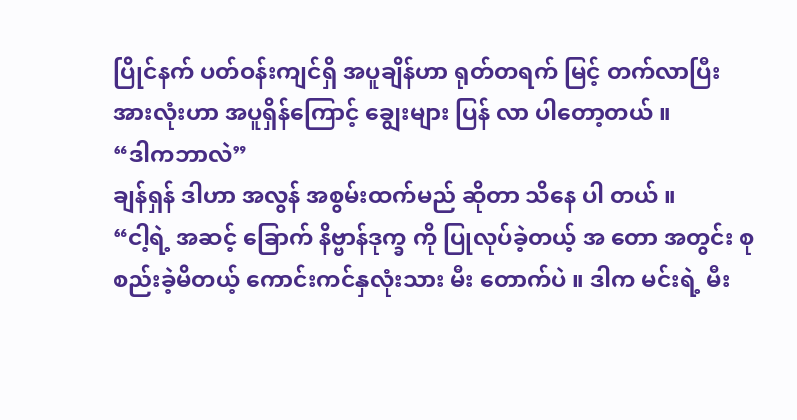ပြိုင်နက် ပတ်ဝန်းကျင်ရှိ အပူချိန်ဟာ ရုတ်တရက် မြင့် တက်လာပြီး အားလုံးဟာ အပူရှိန်ကြောင့် ချွေးများ ပြန် လာ ပါတော့တယ် ။
“ဒါကဘာလဲ”
ချန်ရှန် ဒါဟာ အလွန် အစွမ်းထက်မည် ဆိုတာ သိနေ ပါ တယ် ။
“ငါ့ရဲ့ အဆင့် ခြောက် နိဗ္ဗာန်ဒုက္ခ ကို ပြုလုပ်ခဲ့တယ့် အ တော အတွင်း စုစည်းခဲ့မိတယ့် ကောင်းကင်နှလုံးသား မီး တောက်ပဲ ။ ဒါက မင်းရဲ့ မီး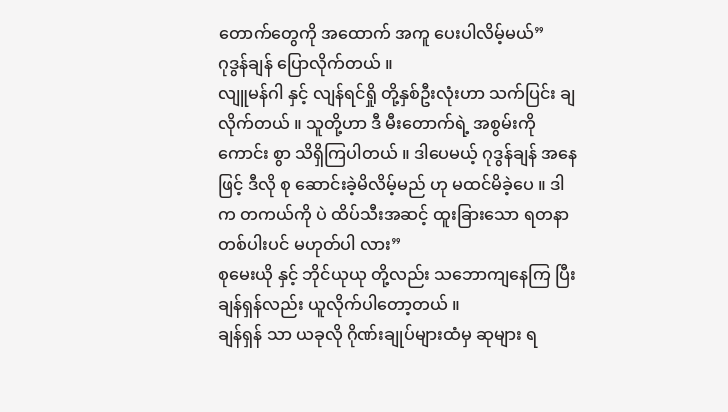တောက်တွေကို အထောက် အကူ ပေးပါလိမ့်မယ်”
ဂုဒွန်ချန် ပြောလိုက်တယ် ။
လျူမန်ဂါ နှင့် လျန်ရင်ရှို တို့နှစ်ဦးလုံးဟာ သက်ပြင်း ချ လိုက်တယ် ။ သူတို့ဟာ ဒီ မီးတောက်ရဲ့ အစွမ်းကို ကောင်း စွာ သိရှိကြပါတယ် ။ ဒါပေမယ့် ဂုဒွန်ချန် အနေဖြင့် ဒီလို စု ဆောင်းခဲ့မိလိမ့်မည် ဟု မထင်မိခဲ့ပေ ။ ဒါက တကယ်ကို ပဲ ထိပ်သီးအဆင့် ထူးခြားသော ရတနာ တစ်ပါးပင် မဟုတ်ပါ လား”
စုမေးယို နှင့် ဘိုင်ယုယု တို့လည်း သဘောကျနေကြ ပြီး ချန်ရှန်လည်း ယူလိုက်ပါတော့တယ် ။
ချန်ရှန် သာ ယခုလို ဂိုဏ်းချုပ်များထံမှ ဆုများ ရ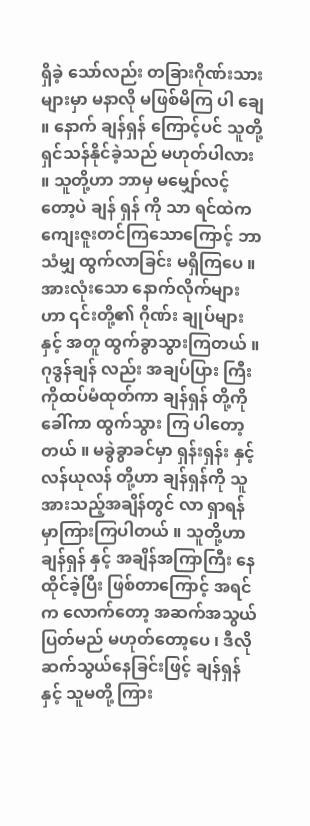ရှိခဲ့ သော်လည်း တခြားဂိုဏ်းသားများမှာ မနာလို မဖြစ်မိကြ ပါ ချေ ။ နောက် ချန်ရှန် ကြောင့်ပင် သူတို့ ရှင်သန်နိုင်ခဲ့သည် မဟုတ်ပါလား ။ သူတို့ဟာ ဘာမှ မမျှော်လင့်တော့ပဲ ချန် ရှန် ကို သာ ရင်ထဲက ကျေးဇူးတင်ကြသောကြောင့် ဘာ သံမျှ ထွက်လာခြင်း မရှိကြပေ ။
အားလုံးသော နောက်လိုက်များ ဟာ ၎င်းတို့၏ ဂိုဏ်း ချုပ်များ နှင့် အတူ ထွက်ခွာသွားကြတယ် ။ ဂုဒွန်ချန် လည်း အချပ်ပြား ကြီး ကိုထပ်မံထုတ်ကာ ချန်ရှန် တို့ကို ခေါ်ကာ ထွက်သွား ကြ ပါတော့တယ် ။ မခွဲခွာခင်မှာ ရှန်းရှန်း နှင့် လန်ယုလန် တို့ဟာ ချန်ရှန်ကို သူအားသည့်အချိန်တွင် လာ ရှာရန် မှာကြားကြပါတယ် ။ သူတို့ဟာ ချန်ရှန် နှင့် အချိန်အကြာကြီး နေထိုင်ခဲ့ပြီး ဖြစ်တာကြောင့် အရင် က လောက်တော့ အဆက်အသွယ် ပြတ်မည် မဟုတ်တော့ပေ ၊ ဒီလို ဆက်သွယ်နေခြင်းဖြင့် ချန်ရှန် နှင့် သူမတို့ ကြား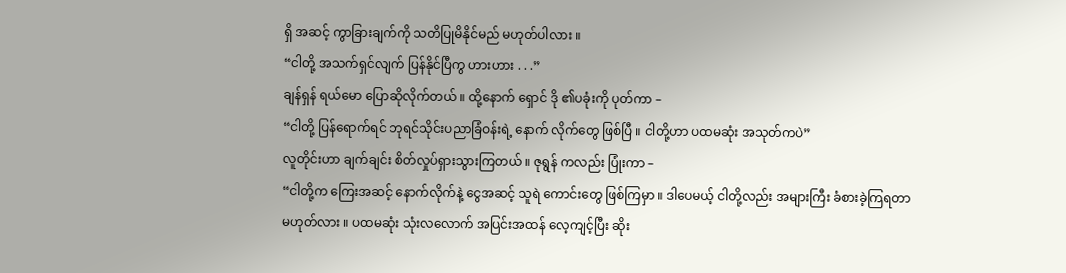ရှိ အဆင့် ကွာခြားချက်ကို သတိပြုမိနိုင်မည် မဟုတ်ပါလား ။
“ငါတို့ အသက်ရှင်လျက် ပြန်နိုင်ပြီကွ ဟားဟား . . .”
ချန်ရှန် ရယ်မော ပြောဆိုလိုက်တယ် ။ ထို့နောက် ရှောင် ဒို ၏ပခုံးကို ပုတ်ကာ –
“ငါတို့ ပြန်ရောက်ရင် ဘုရင်သိုင်းပညာခြံဝန်းရဲ့ နောက် လိုက်တွေ ဖြစ်ပြီ ။ ငါတို့ဟာ ပထမဆုံး အသုတ်ကပဲ”
လူတိုင်းဟာ ချက်ချင်း စိတ်လှုပ်ရှားသွားကြတယ် ။ ဇုရွန် ကလည်း ပြုံးကာ –
“ငါတို့က ကြေးအဆင့် နောက်လိုက်နဲ့ ငွေအဆင့် သူရဲ ကောင်းတွေ ဖြစ်ကြမှာ ။ ဒါပေမယ့် ငါတို့လည်း အများကြီး ခံစားခဲ့ကြရတာ မဟုတ်လား ။ ပထမဆုံး သုံးလလောက် အပြင်းအထန် လေ့ကျင့်ပြီး ဆိုး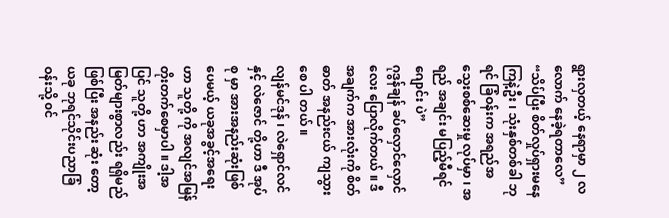ရွားလှတယ့် နေရာမှာ ၂ လ လောက် နေခဲ့ရတာလေ”
“သိပ်ပြီး စိတ်လှုပ်ရှားမနေကြနဲ့ဦး ၊ သုံးနှစ်တစ်ခါ ဘုရင် ခြံဝန်းက အရည်အသွေးစစ်ဆေးမှု လုပ်မှာ ၊ အရည် အချင်း မပြည့်မီရင် ဂျောင်း ပဲ”
ဂုဒွန်ချန် ခပ်လှောင်လှောင်လေး ပြောလိုက်တယ် ။ ဒီ အချက်က အားလုံးကို စိတ်ဓာတ် အနည်းငယ် ကျသွားစေ ပါ တယ် ။
လျန်မင်ဒုန် ၊ လဲရှောင်လင် နှင့် လဲဇောင် တို့ဟာ ဒီ အုပ် စု မှာ အားအနည်းဆုံးဖြစ်ပေမယ့် ယခုအခွင့်အရေးဟာ သူတို့ ကို အလျင်အမြန် တိုးတက်စေမှာပါ ။ ဒါ့အပြင် သူတို့ ဟာ အကျိုးအမြတ်များစွာလည်း ရရှိမည် ဖြစ်ပြီး အနည်း ဆုံး တော့ ယခု ဘုရင်သိုင်းပညာခြံဝန်းသို့ ၀င်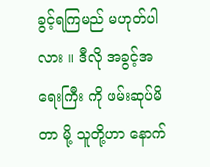ခွင့်ရကြမည် မဟုတ်ပါလား ။ ဒီလို အခွင့်အရေးကြီး ကို ဖမ်းဆုပ်မိတာ မို့ သူတို့ဟာ နောက်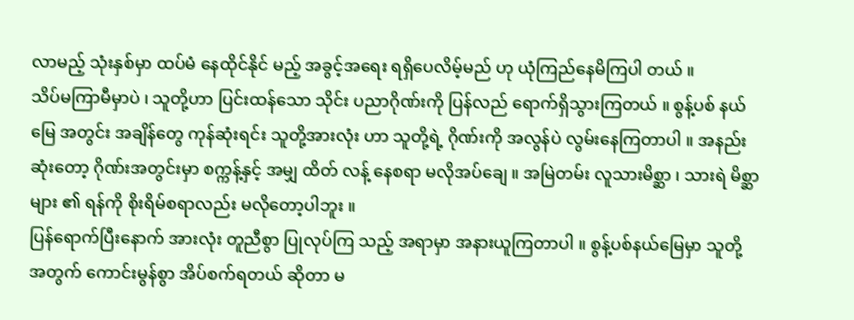လာမည့် သုံးနှစ်မှာ ထပ်မံ နေထိုင်နိုင် မည့် အခွင့်အရေး ရရှိပေလိမ့်မည် ဟု ယုံကြည်နေမိကြပါ တယ် ။
သိပ်မကြာမီမှာပဲ ၊ သူတို့ဟာ ပြင်းထန်သော သိုင်း ပညာဂိုဏ်းကို ပြန်လည် ရောက်ရှိသွားကြတယ် ။ စွန့်ပစ် နယ် မြေ အတွင်း အချိန်တွေ ကုန်ဆုံးရင်း သူတို့အားလုံး ဟာ သူတို့ရဲ့ ဂိုဏ်းကို အလွန်ပဲ လွမ်းနေကြတာပါ ။ အနည်း ဆုံးတော့ ဂိုဏ်းအတွင်းမှာ စက္ကန့်နှင့် အမျှ ထိတ် လန့် နေစရာ မလိုအပ်ချေ ။ အမြဲတမ်း လူသားမိစ္ဆာ ၊ သားရဲ မိစ္ဆာများ ၏ ရန်ကို စိုးရိမ်စရာလည်း မလိုတော့ပါဘူး ။
ပြန်ရောက်ပြီးနောက် အားလုံး တူညီစွာ ပြုလုပ်ကြ သည့် အရာမှာ အနားယူကြတာပါ ။ စွန့်ပစ်နယ်မြေမှာ သူတို့ အတွက် ကောင်းမွန်စွာ အိပ်စက်ရတယ် ဆိုတာ မ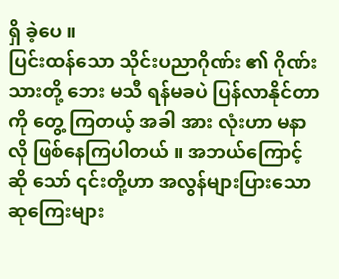ရှိ ခဲ့ပေ ။
ပြင်းထန်သော သိုင်းပညာဂိုဏ်း ၏ ဂိုဏ်းသားတို့ ဘေး မသီ ရန်မခပဲ ပြန်လာနိုင်တာကို တွေ့ ကြတယ့် အခါ အား လုံးဟာ မနာလို ဖြစ်နေကြပါတယ် ။ အဘယ်ကြောင့်ဆို သော် ၎င်းတို့ဟာ အလွန်များပြားသော ဆုကြေးများ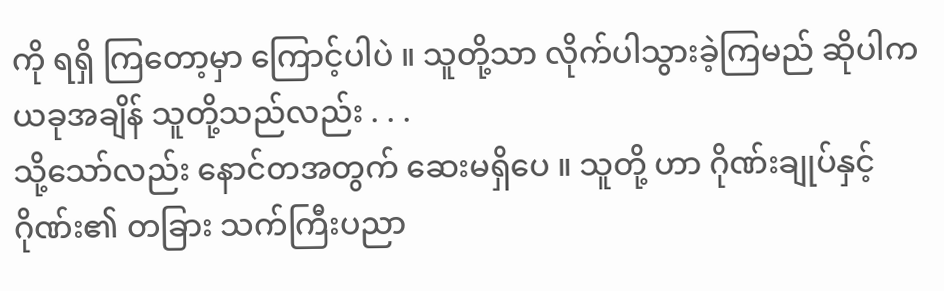ကို ရရှိ ကြတော့မှာ ကြောင့်ပါပဲ ။ သူတို့သာ လိုက်ပါသွားခဲ့ကြမည် ဆိုပါက ယခုအချိန် သူတို့သည်လည်း . . .
သို့သော်လည်း နောင်တအတွက် ဆေးမရှိပေ ။ သူတို့ ဟာ ဂိုဏ်းချုပ်နှင့် ဂိုဏ်း၏ တခြား သက်ကြီးပညာ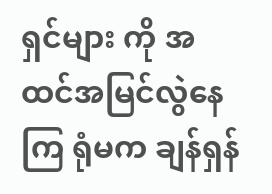ရှင်များ ကို အထင်အမြင်လွဲနေကြ ရုံမက ချန်ရှန်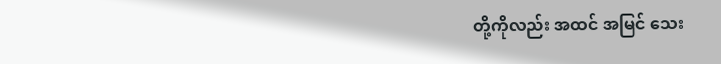တို့ကိုလည်း အထင် အမြင် သေး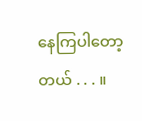နေကြပါတော့တယ် . . . ။